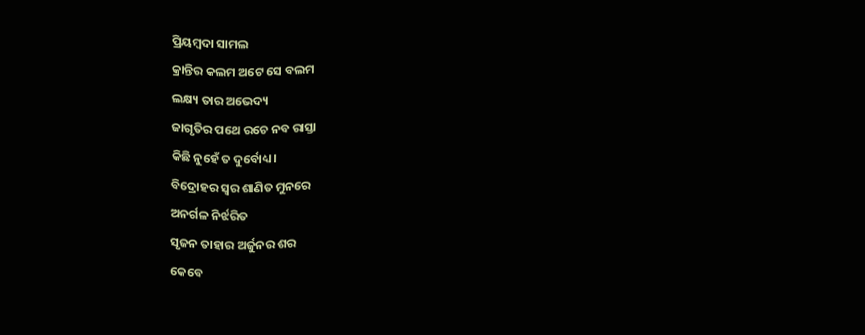ପ୍ରିୟମ୍ବଦା ସାମଲ
କ୍ରାନ୍ତିର କଲମ ଅଟେ ସେ ବଲମ
ଲକ୍ଷ୍ୟ ତାର ଅଭେଦ୍ୟ
ଜାଗୃତିର ପଥେ ରଚେ ନବ ରାସ୍ତା
କିଛି ନୁହେଁ ତ ଦୁର୍ବୋଧ୍ୟ।
ବିଦ୍ରୋହର ସ୍ୱର ଶାଣିତ ମୁନରେ
ଅନର୍ଗଳ ନିର୍ଝରିତ
ସୃଜନ ତାହାର ଅର୍ଜୁନର ଶର
କେବେ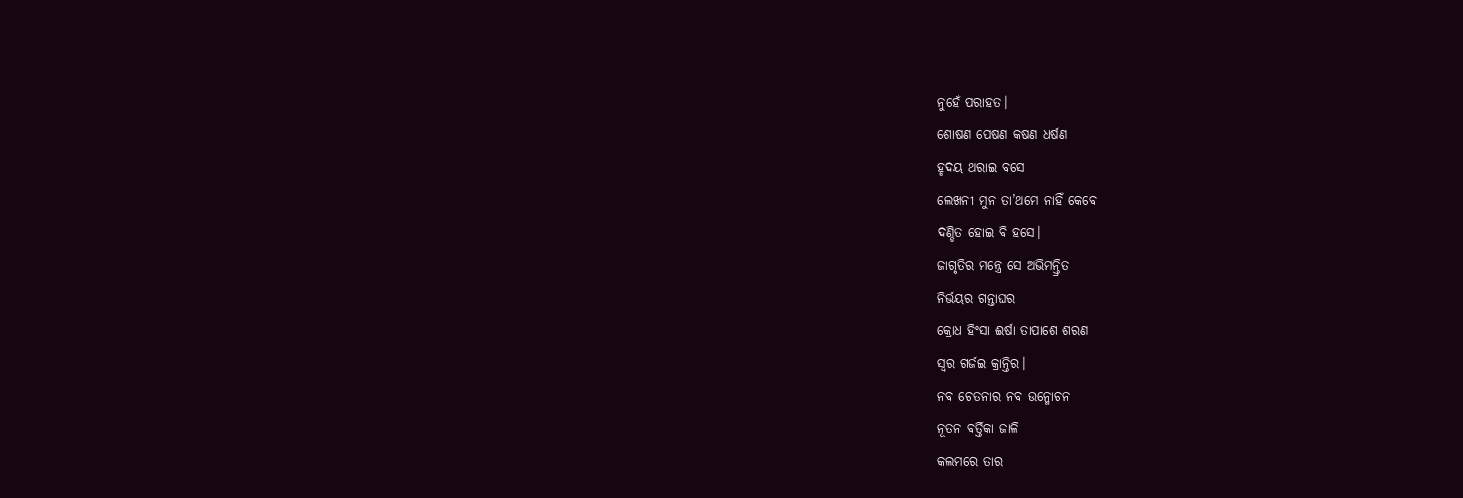ନୁହେଁ ପରାହତ।
ଶୋଷଣ ପେଷଣ କଷଣ ଧର୍ଷଣ
ହୃଦୟ ଥରାଇ ବସେ
ଲେଖନୀ ମୁନ ତା’ଥମେ ନାହିଁ କେବେ
ଦଣ୍ଡିତ ହୋଇ ବି ହସେ।
ଜାଗୃତିର ମନ୍ତ୍ରେ ସେ ଅଭିମନ୍ତ୍ରିତ
ନିର୍ଭୟର ଗନ୍ତାଘର
କ୍ରୋଧ ହିଂସା ଈର୍ଷା ତାପାଶେ ଶରଣ
ସ୍ୱର ଗର୍ଜଇ କ୍ରାନ୍ତିର।
ନବ ଚେତନାର ନବ ଉନ୍ମୋଚନ
ନୂତନ ବର୍ତ୍ତିକା ଜାଳି
କଲମରେ ତାର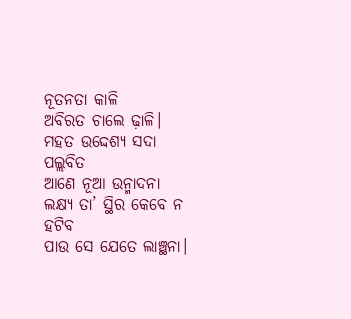ନୂତନତା କାଳି
ଅବିରତ ଚାଲେ ଢ଼ାଳି।
ମହତ ଉଦ୍ଦେଶ୍ୟ ସଦା ପଲ୍ଲବିତ
ଆଣେ ନୂଆ ଉନ୍ମାଦନା
ଲକ୍ଷ୍ୟ ତା’ ସ୍ଥିର କେବେ ନ ହଟିବ
ପାଉ ସେ ଯେତେ ଲାଞ୍ଛନା।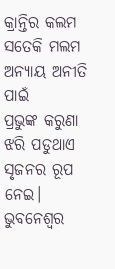କ୍ରାନ୍ତିର କଲମ ସତେକି ମଲମ
ଅନ୍ୟାୟ ଅନୀତି ପାଇଁ
ପ୍ରଭୁଙ୍କ କରୁଣା ଝରି ପଡୁଥାଏ
ସୃଜନର ରୂପ ନେଇ।
ଭୁବନେଶ୍ୱର